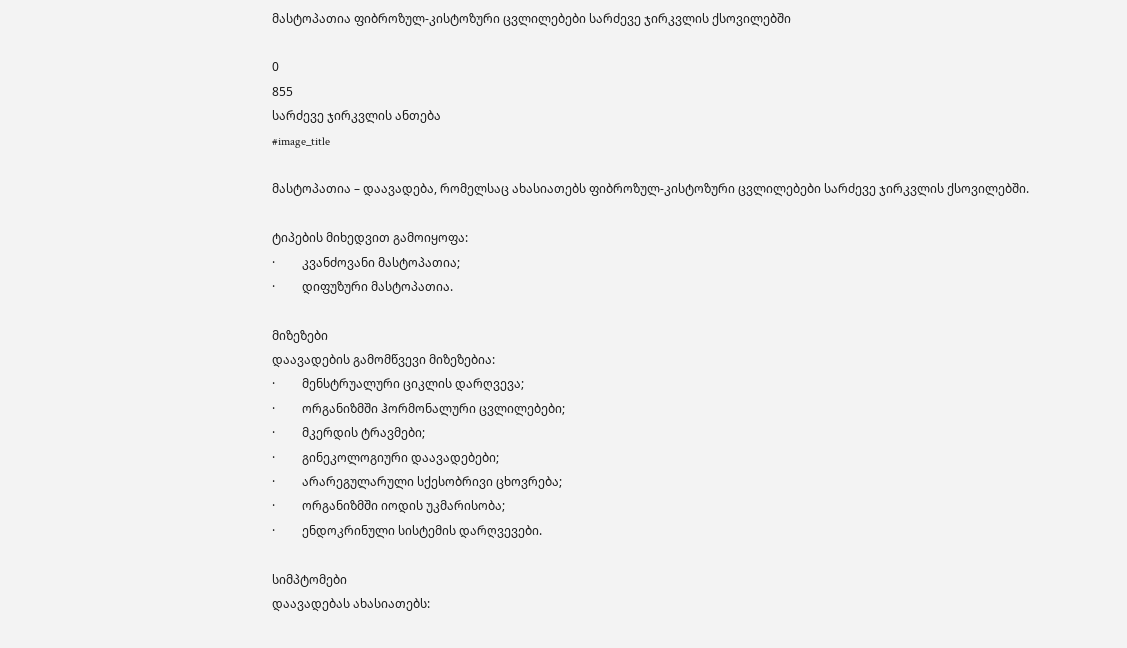მასტოპათია ფიბროზულ-კისტოზური ცვლილებები სარძევე ჯირკვლის ქსოვილებში

0
855
სარძევე ჯირკვლის ანთება
#image_title

მასტოპათია – დაავადება, რომელსაც ახასიათებს ფიბროზულ-კისტოზური ცვლილებები სარძევე ჯირკვლის ქსოვილებში.

ტიპების მიხედვით გამოიყოფა:
·         კვანძოვანი მასტოპათია;
·         დიფუზური მასტოპათია.

მიზეზები
დაავადების გამომწვევი მიზეზებია:
·         მენსტრუალური ციკლის დარღვევა;
·         ორგანიზმში ჰორმონალური ცვლილებები;
·         მკერდის ტრავმები;
·         გინეკოლოგიური დაავადებები;
·         არარეგულარული სქესობრივი ცხოვრება;
·         ორგანიზმში იოდის უკმარისობა;
·         ენდოკრინული სისტემის დარღვევები.

სიმპტომები
დაავადებას ახასიათებს: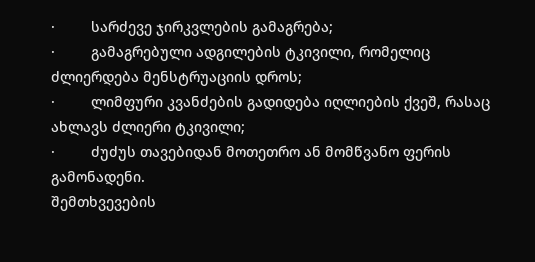·         სარძევე ჯირკვლების გამაგრება;
·         გამაგრებული ადგილების ტკივილი, რომელიც ძლიერდება მენსტრუაციის დროს;
·         ლიმფური კვანძების გადიდება იღლიების ქვეშ, რასაც ახლავს ძლიერი ტკივილი;
·         ძუძუს თავებიდან მოთეთრო ან მომწვანო ფერის გამონადენი.
შემთხვევების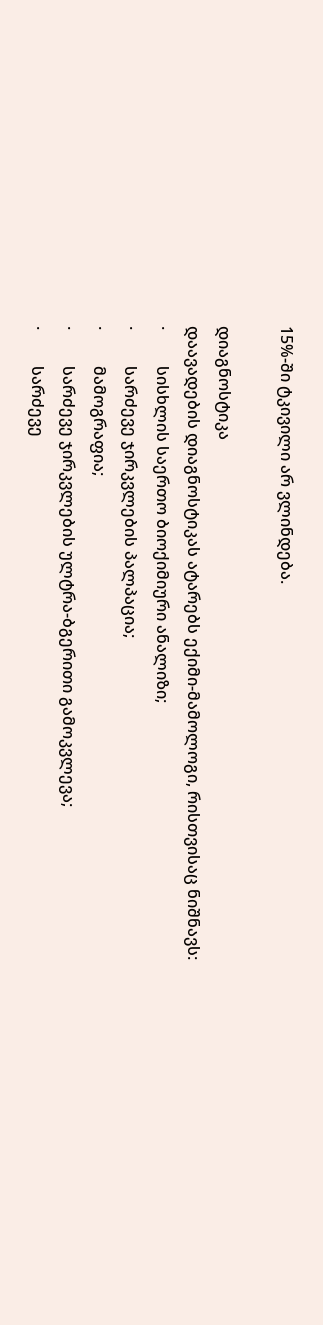15%-ში ტკივილი არ ვლინდება.

დიაგნოსტიკა
დაავადების დიაგნოსტიკას ატარებს ექიმი-მამოლოგი, რისთვისაც ნიშნავს:
·         სისხლის საერთო ბიოქიმიური ანალიზი;
·         სარძევე ჯირკვლების პალპაცია;
·         მამოგრაფია;
·         სარძევე ჯირკვლების ულტრა-ბგერითი გამოკვლევა;
·         სარძევე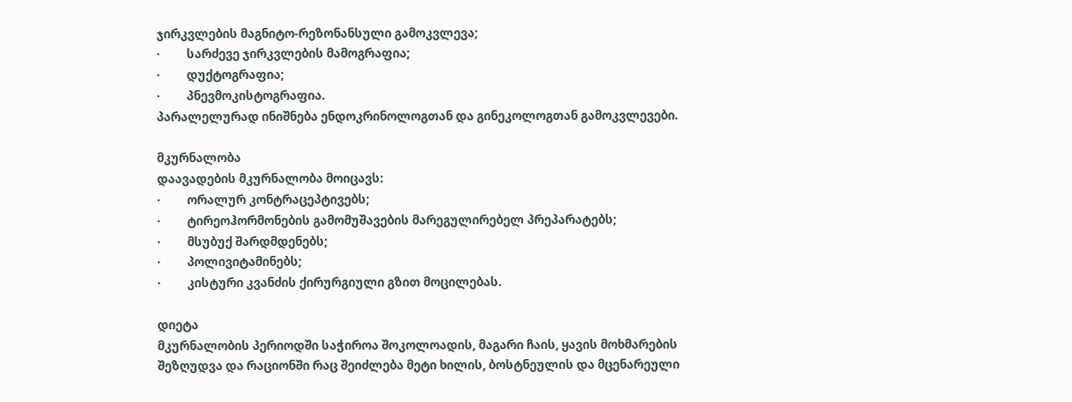ჯირკვლების მაგნიტო-რეზონანსული გამოკვლევა;
·         სარძევე ჯირკვლების მამოგრაფია;
·         დუქტოგრაფია;
·         პნევმოკისტოგრაფია.
პარალელურად ინიშნება ენდოკრინოლოგთან და გინეკოლოგთან გამოკვლევები.

მკურნალობა
დაავადების მკურნალობა მოიცავს:
·         ორალურ კონტრაცეპტივებს;
·         ტირეოჰორმონების გამომუშავების მარეგულირებელ პრეპარატებს;
·         მსუბუქ შარდმდენებს;
·         პოლივიტამინებს;
·         კისტური კვანძის ქირურგიული გზით მოცილებას.

დიეტა
მკურნალობის პერიოდში საჭიროა შოკოლოადის, მაგარი ჩაის, ყავის მოხმარების შეზღუდვა და რაციონში რაც შეიძლება მეტი ხილის, ბოსტნეულის და მცენარეული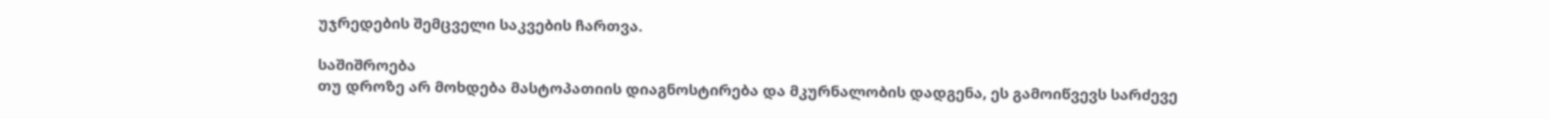უჯრედების შემცველი საკვების ჩართვა.

საშიშროება
თუ დროზე არ მოხდება მასტოპათიის დიაგნოსტირება და მკურნალობის დადგენა, ეს გამოიწვევს სარძევე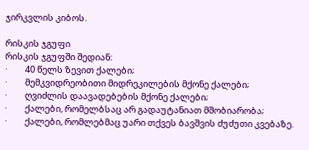ჯირკვლის კიბოს.

რისკის ჯგუფი
რისკის ჯგუფში შედიან:
·         40 წელს ზევით ქალები;
·         მემკვიდრეობითი მიდრეკილების მქონე ქალები;
·         ღვიძლის დაავადებების მქონე ქალები;
·         ქალები, რომელბსაც არ გადაუტანიათ მშობიარობა;
·         ქალები, რომლებმაც უარი თქვეს ბავშვის ძუძუთი კვებაზე.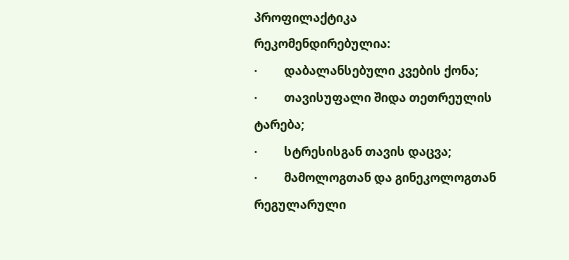პროფილაქტიკა
რეკომენდირებულია:
·         დაბალანსებული კვების ქონა;
·         თავისუფალი შიდა თეთრეულის ტარება;
·         სტრესისგან თავის დაცვა;
·         მამოლოგთან და გინეკოლოგთან რეგულარული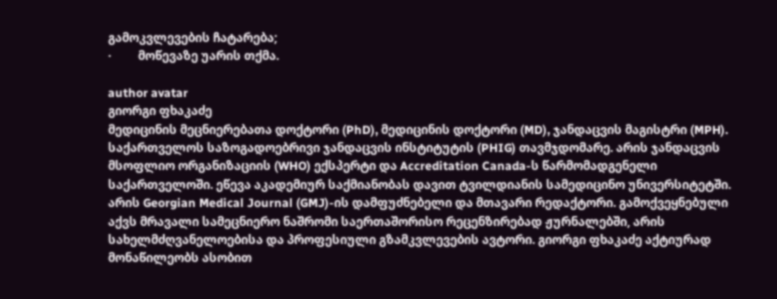გამოკვლევების ჩატარება;
·         მოწევაზე უარის თქმა.

author avatar
გიორგი ფხაკაძე
მედიცინის მეცნიერებათა დოქტორი (PhD), მედიცინის დოქტორი (MD), ჯანდაცვის მაგისტრი (MPH). საქართველოს საზოგადოებრივი ჯანდაცვის ინსტიტუტის (PHIG) თავმჯდომარე. არის ჯანდაცვის მსოფლიო ორგანიზაციის (WHO) ექსპერტი და Accreditation Canada-ს წარმომადგენელი საქართველოში. ეწევა აკადემიურ საქმიანობას დავით ტვილდიანის სამედიცინო უნივერსიტეტში. არის Georgian Medical Journal (GMJ)-ის დამფუძნებელი და მთავარი რედაქტორი. გამოქვეყნებული აქვს მრავალი სამეცნიერო ნაშრომი საერთაშორისო რეცენზირებად ჟურნალებში, არის სახელმძღვანელოებისა და პროფესიული გზამკვლევების ავტორი. გიორგი ფხაკაძე აქტიურად მონაწილეობს ასობით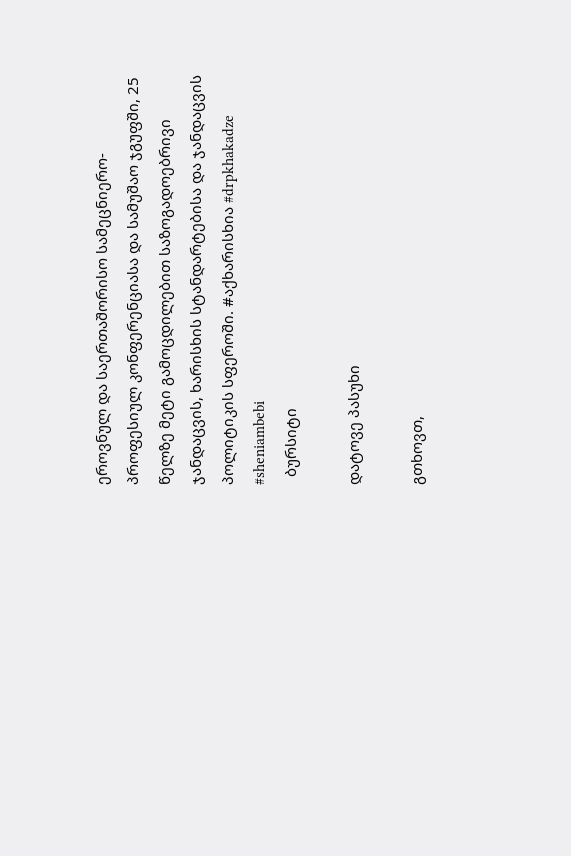ეროვნულ და საერთაშორისო სამეცნიერო-პროფესიულ კონფერენციასა და სამუშაო ჯგუფში, 25 წელზე მეტი გამოცდილებით საზოგადოებრივი ჯანდაცვის, ხარისხის სტანდარტებისა და ჯანდაცვის პოლიტიკის სფეროში. #აქხარისხია #drpkhakadze #sheniambebi
  ბურსიტი

დატოვე პასუხი

გთხოვთ,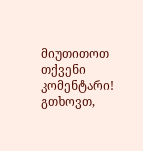მიუთითოთ თქვენი კომენტარი!
გთხოვთ,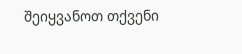შეიყვანოთ თქვენი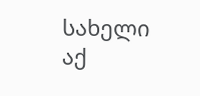სახელი აქ